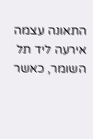התאונה עצמה אירעה ליד תל השומר, כאשר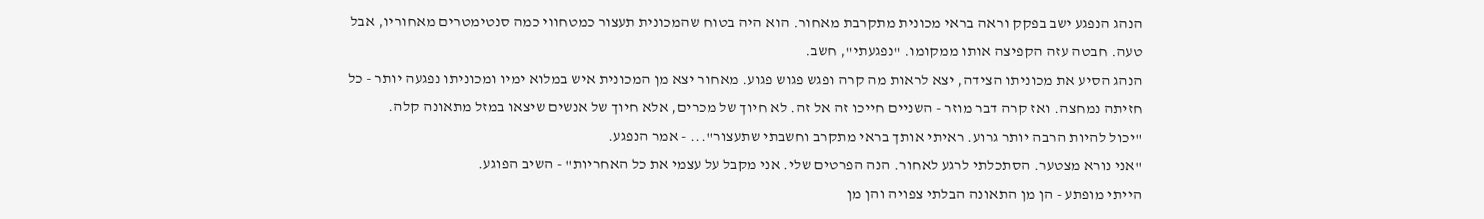הנהג הנפגע ישב בפקק וראה בראי מכונית מתקרבת מאחור. הוא היה בטוח שהמכונית תעצור כמטחווי כמה סנטימטרים מאחוריו, אבל טעה. חבטה עזה הקפיצה אותו ממקומו. "נפגעתי", חשב.
הנהג הסיע את מכוניתו הצידה, יצא לראות מה קרה ופגש פגוש פגוע. מאחור יצא מן המכונית איש במלוא ימיו ומכוניתו נפגעה יותר - כל חזיתה נמחצה. ואז קרה דבר מוזר - השניים חייכו זה אל זה. לא חיוך של מכרים, אלא חיוך של אנשים שיצאו במזל מתאונה קלה.
"יכול להיות הרבה יותר גרוע. ראיתי אותך בראי מתקרב וחשבתי שתעצור"... - אמר הנפגע.
"אני נורא מצטער. הסתכלתי לרגע לאחור. הנה הפרטים שלי. אני מקבל על עצמי את כל האחריות" - השיב הפוגע.
הייתי מופתע - הן מן התאונה הבלתי צפויה והן מן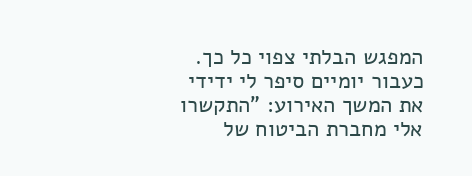המפגש הבלתי צפוי כל כך.
כעבור יומיים סיפר לי ידידי את המשך האירוע: "התקשרו אלי מחברת הביטוח של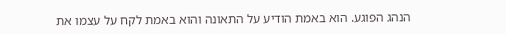הנהג הפוגע. הוא באמת הודיע על התאונה והוא באמת לקח על עצמו את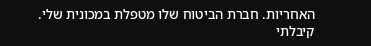האחריות. חברת הביטוח שלו מטפלת במכונית שלי. קיבלתי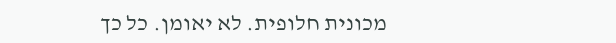מכונית חלופית. לא יאומן. כל כך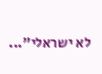לא ישראלי"...